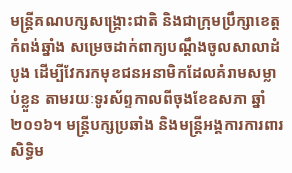មន្ត្រីគណបក្សសង្គ្រោះជាតិ និងជាក្រុមប្រឹក្សាខេត្តកំពង់ឆ្នាំង សម្រេចដាក់ពាក្យបណ្ដឹងចូលសាលាដំបូង ដើម្បីវែករកមុខជនអនាមិកដែលគំរាមសម្លាប់ខ្លួន តាមរយៈទូរស័ព្ទកាលពីចុងខែឧសភា ឆ្នាំ២០១៦។ មន្ត្រីបក្សប្រឆាំង និងមន្ត្រីអង្គការការពារសិទ្ធិម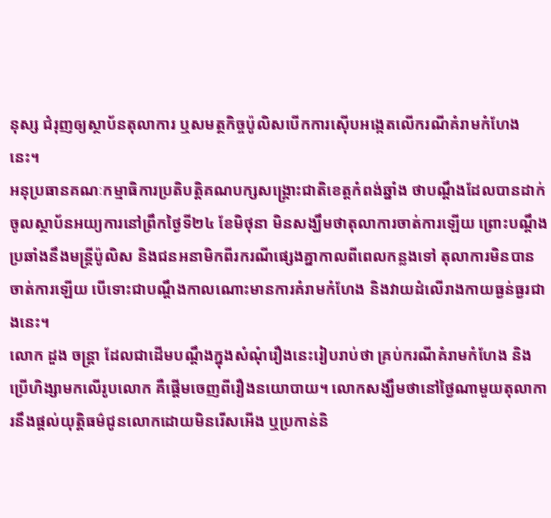នុស្ស ជំរុញឲ្យស្ថាប័នតុលាការ ឬសមត្ថកិច្ចប៉ូលិសបើកការស៊ើបអង្កេតលើករណីគំរាមកំហែងនេះ។
អនុប្រធានគណៈកម្មាធិការប្រតិបត្តិគណបក្សសង្គ្រោះជាតិខេត្តកំពង់ឆ្នាំង ថាបណ្ដឹងដែលបានដាក់ចូលស្ថាប័នអយ្យការនៅព្រឹកថ្ងៃទី២៤ ខែមិថុនា មិនសង្ឃឹមថាតុលាការចាត់ការឡើយ ព្រោះបណ្ដឹងប្រឆាំងនឹងមន្ត្រីប៉ូលិស និងជនអនាមិកពីរករណីផ្សេងគ្នាកាលពីពេលកន្លងទៅ តុលាការមិនបានចាត់ការឡើយ បើទោះជាបណ្ដឹងកាលណោះមានការគំរាមកំហែង និងវាយដំលើរាងកាយធ្ងន់ធ្ងរជាងនេះ។
លោក ដួង ចន្ដ្រា ដែលជាដើមបណ្ដឹងក្នុងសំណុំរឿងនេះរៀបរាប់ថា គ្រប់ករណីគំរាមកំហែង និងប្រើហិង្សាមកលើរូបលោក គឺផ្ដើមចេញពីរឿងនយោបាយ។ លោកសង្ឃឹមថានៅថ្ងៃណាមួយតុលាការនឹងផ្ដល់យុត្តិធម៌ជូនលោកដោយមិនរើសអើង ឬប្រកាន់និ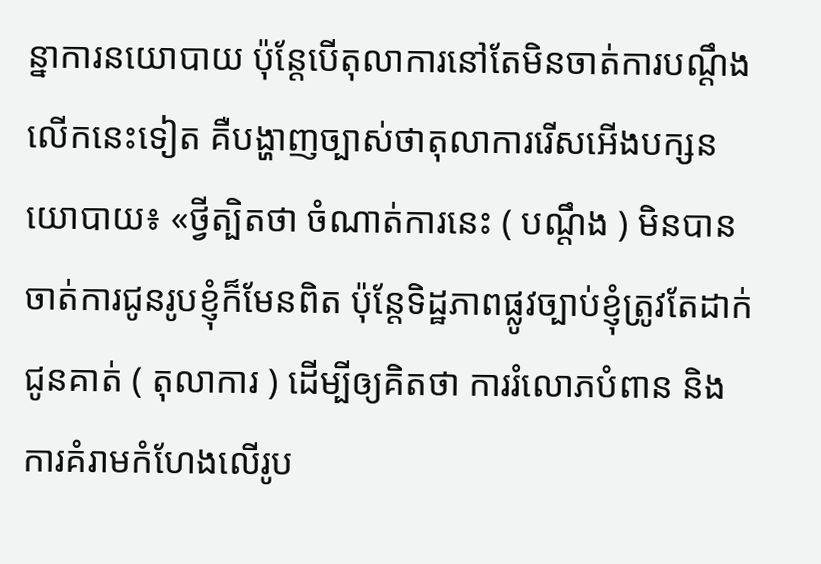ន្នាការនយោបាយ ប៉ុន្តែបើតុលាការនៅតែមិនចាត់ការបណ្ដឹងលើកនេះទៀត គឺបង្ហាញច្បាស់ថាតុលាការរើសអើងបក្សនយោបាយ៖ «ថ្វីត្បិតថា ចំណាត់ការនេះ ( បណ្ដឹង ) មិនបានចាត់ការជូនរូបខ្ញុំក៏មែនពិត ប៉ុន្តែទិដ្ឋភាពផ្លូវច្បាប់ខ្ញុំត្រូវតែដាក់ជូនគាត់ ( តុលាការ ) ដើម្បីឲ្យគិតថា ការរំលោភបំពាន និងការគំរាមកំហែងលើរូប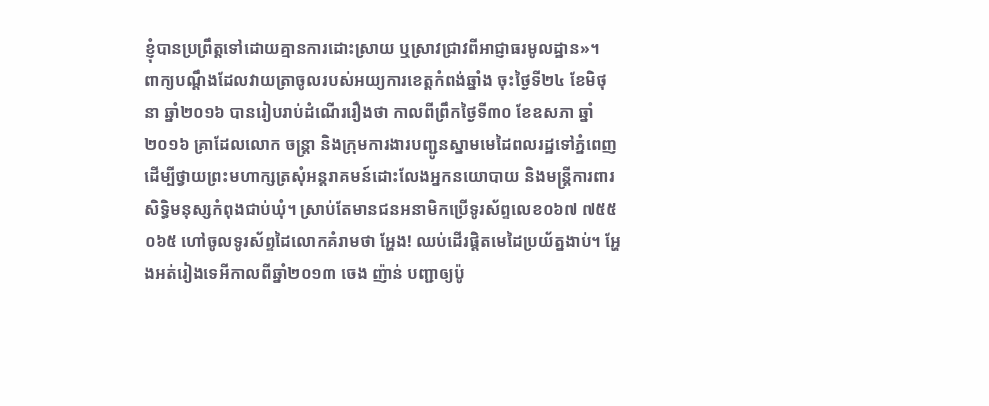ខ្ញុំបានប្រព្រឹត្តទៅដោយគ្មានការដោះស្រាយ ឬស្រាវជ្រាវពីអាជ្ញាធរមូលដ្ឋាន»។
ពាក្យបណ្ដឹងដែលវាយត្រាចូលរបស់អយ្យការខេត្តកំពង់ឆ្នាំង ចុះថ្ងៃទី២៤ ខែមិថុនា ឆ្នាំ២០១៦ បានរៀបរាប់ដំណើររឿងថា កាលពីព្រឹកថ្ងៃទី៣០ ខែឧសភា ឆ្នាំ២០១៦ គ្រាដែលលោក ចន្ដ្រា និងក្រុមការងារបញ្ជូនស្នាមមេដៃពលរដ្ឋទៅភ្នំពេញ ដើម្បីថ្វាយព្រះមហាក្សត្រសុំអន្តរាគមន៍ដោះលែងអ្នកនយោបាយ និងមន្ត្រីការពារសិទ្ធិមនុស្សកំពុងជាប់ឃុំ។ ស្រាប់តែមានជនអនាមិកប្រើទូរស័ព្ទលេខ០៦៧ ៧៥៥ ០៦៥ ហៅចូលទូរស័ព្ទដៃលោកគំរាមថា អ្ហែង! ឈប់ដើរផ្ដិតមេដៃប្រយ័ត្នងាប់។ អ្ហែងអត់រៀងទេអីកាលពីឆ្នាំ២០១៣ ចេង ញ៉ាន់ បញ្ជាឲ្យប៉ូ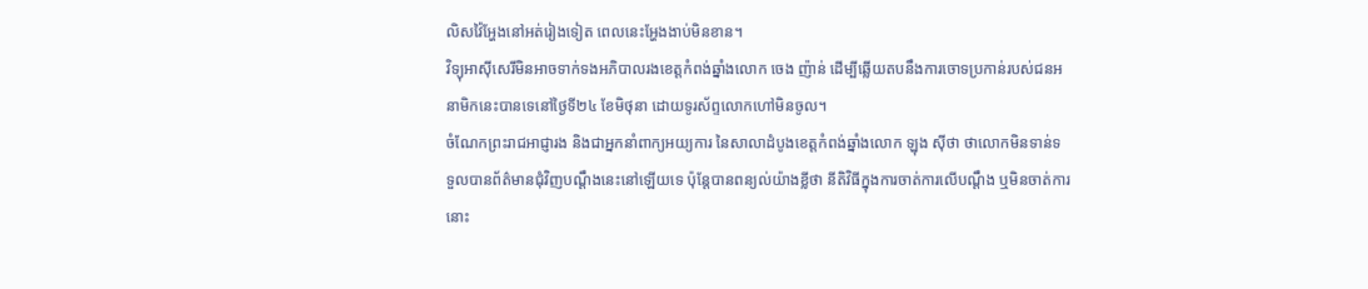លិសវ៉ៃអ្ហែងនៅអត់រៀងទៀត ពេលនេះអ្ហែងងាប់មិនខាន។
វិទ្យុអាស៊ីសេរីមិនអាចទាក់ទងអភិបាលរងខេត្តកំពង់ឆ្នាំងលោក ចេង ញ៉ាន់ ដើម្បីឆ្លើយតបនឹងការចោទប្រកាន់របស់ជនអនាមិកនេះបានទេនៅថ្ងៃទី២៤ ខែមិថុនា ដោយទូរស័ព្ទលោកហៅមិនចូល។
ចំណែកព្រះរាជអាជ្ញារង និងជាអ្នកនាំពាក្យអយ្យការ នៃសាលាដំបូងខេត្តកំពង់ឆ្នាំងលោក ឡុង ស៊ីថា ថាលោកមិនទាន់ទទួលបានព័ត៌មានជុំវិញបណ្ដឹងនេះនៅឡើយទេ ប៉ុន្តែបានពន្យល់យ៉ាងខ្លីថា នីតិវិធីក្នុងការចាត់ការលើបណ្ដឹង ឬមិនចាត់ការនោះ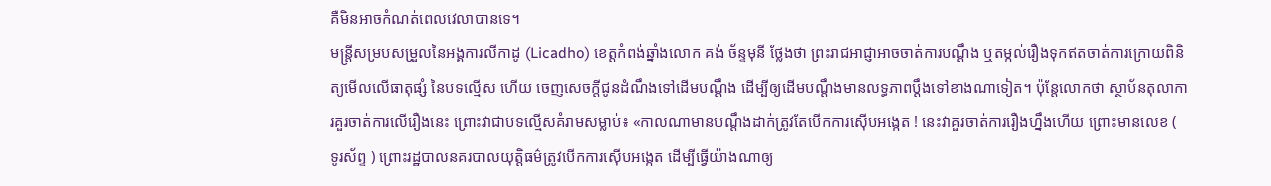គឺមិនអាចកំណត់ពេលវេលាបានទេ។
មន្ត្រីសម្របសម្រួលនៃអង្គការលីកាដូ (Licadho) ខេត្តកំពង់ឆ្នាំងលោក គង់ ច័ន្ទមុនី ថ្លែងថា ព្រះរាជអាជ្ញាអាចចាត់ការបណ្ដឹង ឬតម្កល់រឿងទុកឥតចាត់ការក្រោយពិនិត្យមើលលើធាតុផ្សំ នៃបទល្មើស ហើយ ចេញសេចក្ដីជូនដំណឹងទៅដើមបណ្ដឹង ដើម្បីឲ្យដើមបណ្ដឹងមានលទ្ធភាពប្ដឹងទៅខាងណាទៀត។ ប៉ុន្តែលោកថា ស្ថាប័នតុលាការគួរចាត់ការលើរឿងនេះ ព្រោះវាជាបទល្មើសគំរាមសម្លាប់៖ «កាលណាមានបណ្ដឹងដាក់ត្រូវតែបើកការស៊ើបអង្កេត ! នេះវាគួរចាត់ការរឿងហ្នឹងហើយ ព្រោះមានលេខ ( ទូរស័ព្ទ ) ព្រោះរដ្ឋបាលនគរបាលយុត្តិធម៌ត្រូវបើកការស៊ើបអង្កេត ដើម្បីធ្វើយ៉ាងណាឲ្យ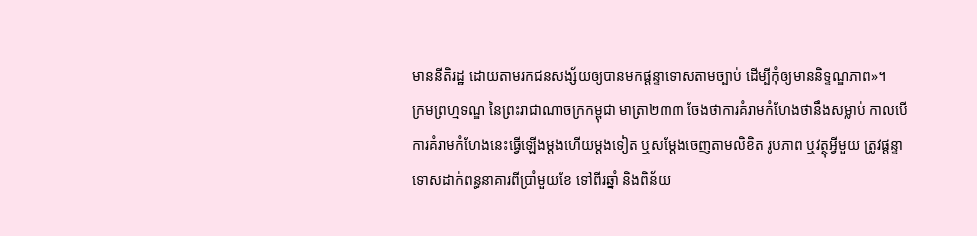មាននីតិរដ្ឋ ដោយតាមរកជនសង្ស័យឲ្យបានមកផ្ដន្ទាទោសតាមច្បាប់ ដើម្បីកុំឲ្យមាននិទ្ទណ្ឌភាព»។
ក្រមព្រហ្មទណ្ឌ នៃព្រះរាជាណាចក្រកម្ពុជា មាត្រា២៣៣ ចែងថាការគំរាមកំហែងថានឹងសម្លាប់ កាលបើការគំរាមកំហែងនេះធ្វើឡើងម្ដងហើយម្ដងទៀត ឬសម្ដែងចេញតាមលិខិត រូបភាព ឬវត្ថុអ្វីមួយ ត្រូវផ្ដន្ទាទោសដាក់ពន្ធនាគារពីប្រាំមួយខែ ទៅពីរឆ្នាំ និងពិន័យ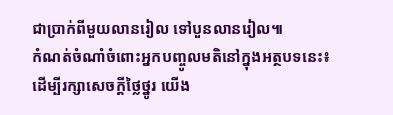ជាប្រាក់ពីមួយលានរៀល ទៅបួនលានរៀល៕
កំណត់ចំណាំចំពោះអ្នកបញ្ចូលមតិនៅក្នុងអត្ថបទនេះ៖
ដើម្បីរក្សាសេចក្ដីថ្លៃថ្នូរ យើង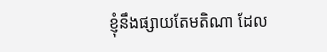ខ្ញុំនឹងផ្សាយតែមតិណា ដែល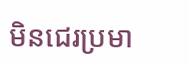មិនជេរប្រមា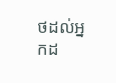ថដល់អ្នកដ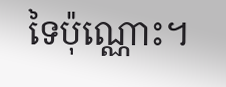ទៃប៉ុណ្ណោះ។